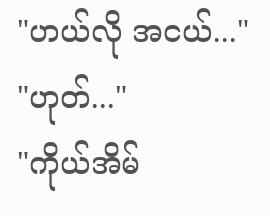"ဟယ်လို အငယ်..."
"ဟုတ်..."
"ကိုယ်အိမ်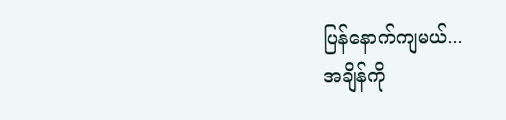ပြန်နောက်ကျမယ်...
အချိန်ကို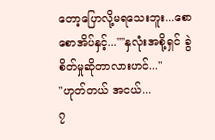တော့ပြောလို့မရသေးဘူး...စောစောအိပ်နှင့်...""နှလုံးအစို့ရှင် ခွဲစိတ်မှုဆိုတာလားဟင်..."
"ဟုတ်တယ် အငယ်...
၇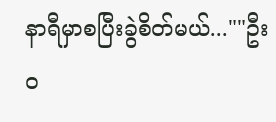နာရီမှာစပြီးခွဲစိတ်မယ်...""ဦးဝ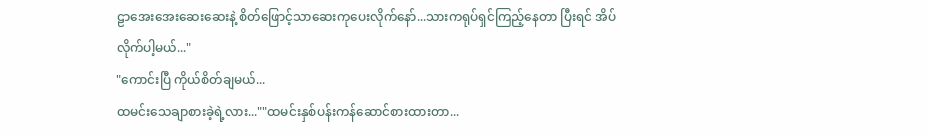ဠာအေးအေးဆေးဆေးနဲ့ စိတ်ဖြောင့်သာဆေးကုပေးလိုက်နော်...သားကရုပ်ရှင်ကြည့်နေတာ ပြီးရင် အိပ်လိုက်ပါ့မယ်..."
"ကောင်းပြီ ကိုယ်စိတ်ချမယ်...
ထမင်းသေချာစားခဲ့ရဲ့လား...""ထမင်းနှစ်ပန်းကန်ဆောင်စားထားတာ...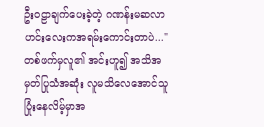ဦးဝဠာချက်ပေးခဲ့တဲ့ ဂဏန်းမဆလာဟင်းလေးကအရမ်းကောင်းတာပဲ..."တစ်ဖက်မှလူ၏ အင်းဟူ၍ အသိအမှတ်ပြုသံအဆုံး လူမသိလေအောင်သူပြုံးနေလိမ့်မှာအ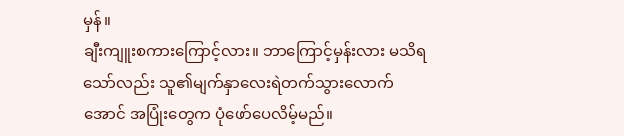မှန်။
ချီးကျူးစကားကြောင့်လား။ ဘာကြောင့်မှန်းလား မသိရသော်လည်း သူ၏မျက်နှာလေးရဲတက်သွားလောက်အောင် အပြုံးတွေက ပုံဖော်ပေလိမ့်မည်။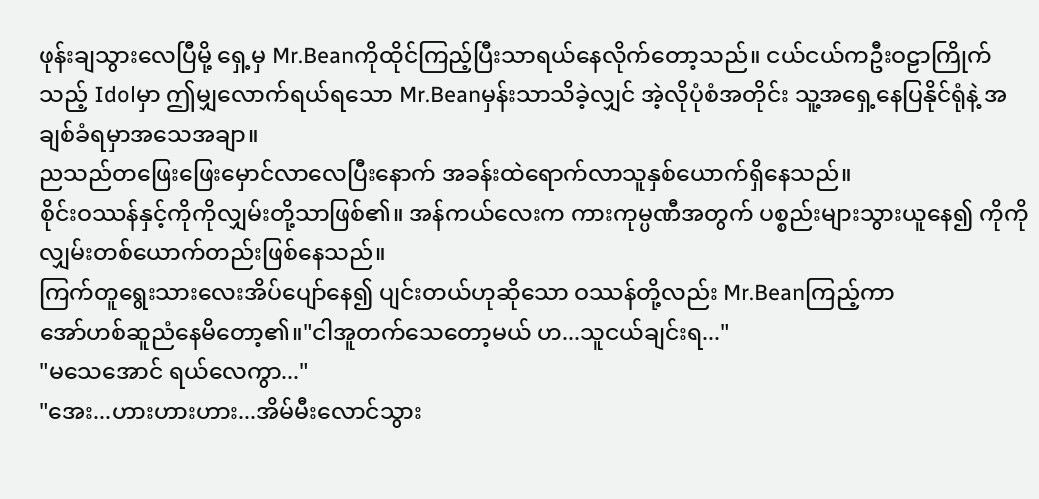ဖုန်းချသွားလေပြီမို့ ရှေ့မှ Mr.Beanကိုထိုင်ကြည့်ပြီးသာရယ်နေလိုက်တော့သည်။ ငယ်ငယ်ကဦးဝဠာကြိုက်သည့် Idolမှာ ဤမျှလောက်ရယ်ရသော Mr.Beanမှန်းသာသိခဲ့လျှင် အဲ့လိုပုံစံအတိုင်း သူ့အရှေ့နေပြနိုင်ရုံနဲ့ အချစ်ခံရမှာအသေအချာ။
ညသည်တဖြေးဖြေးမှောင်လာလေပြီးနောက် အခန်းထဲရောက်လာသူနှစ်ယောက်ရှိနေသည်။
စိုင်းဝဿန်နှင့်ကိုကိုလျှမ်းတို့သာဖြစ်၏။ အန်ကယ်လေးက ကားကုမ္ပဏီအတွက် ပစ္စည်းများသွားယူနေ၍ ကိုကိုလျှမ်းတစ်ယောက်တည်းဖြစ်နေသည်။
ကြက်တူရွေးသားလေးအိပ်ပျော်နေ၍ ပျင်းတယ်ဟုဆိုသော ဝဿန်တို့လည်း Mr.Beanကြည့်ကာ
အော်ဟစ်ဆူညံနေမိတော့၏။"ငါအူတက်သေတော့မယ် ဟ...သူငယ်ချင်းရ..."
"မသေအောင် ရယ်လေကွာ..."
"အေး...ဟားဟားဟား...အိမ်မီးလောင်သွား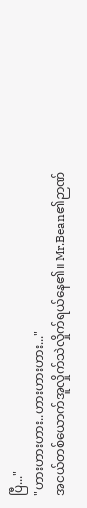ပြီ..."
"ဟားဟားဟား..ဟားဟားဟား..."
အငယ်တစ်ယောက်အူလှိုက်သဲလှိုက်ရယ်နေ၏။ Mr.Bean၏ဉာဏ်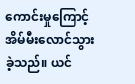ကောင်းမှုကြောင့် အိမ်မီးလောင်သွားခဲ့သည်။ ယင်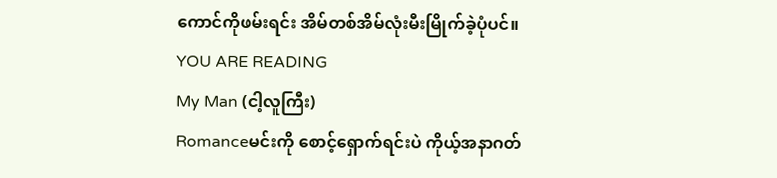ကောင်ကိုဖမ်းရင်း အိမ်တစ်အိမ်လုံးမီးမြိုက်ခဲ့ပုံပင်။
YOU ARE READING
My Man (ငါ့လူကြီး)
Romanceမင်းကို စောင့်ရှောက်ရင်းပဲ ကိုယ့်အနာဂတ်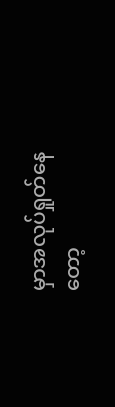မှာအလုပ်ရှုတ်နေတော့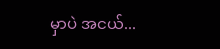မှာပဲ အငယ်...